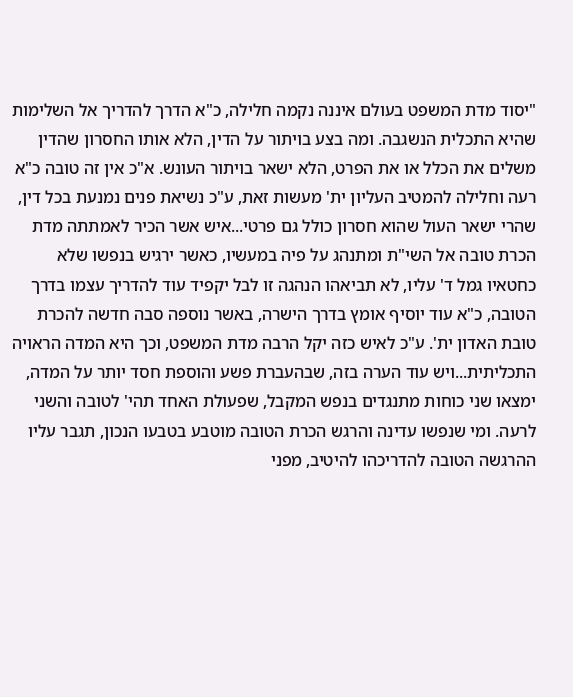"יסוד מדת המשפט בעולם איננה נקמה חלילה, כ"א הדרך להדריך אל השלימות שהיא התכלית הנשגבה. ומה בצע בויתור על הדין, הלא אותו החסרון שהדין משלים את הכלל או את הפרט, הלא ישאר בויתור העונש. א"כ אין זה טובה כ"א רעה וחלילה להמטיב העליון ית' מעשות זאת, ע"כ נשיאת פנים נמנעת בכל דין, שהרי ישאר העול שהוא חסרון כולל גם פרטי...איש אשר הכיר לאמתתה מדת הכרת טובה אל השי"ת ומתנהג על פיה במעשיו, כאשר ירגיש בנפשו שלא כחטאיו גמל ד' עליו, לא תביאהו הנהגה זו לבל יקפיד עוד להדריך עצמו בדרך הטובה, כ"א עוד יוסיף אומץ בדרך הישרה, באשר נוספה סבה חדשה להכרת טובת האדון ית'. ע"כ לאיש כזה יקל הרבה מדת המשפט, וכך היא המדה הראויה התכליתית...ויש עוד הערה בזה, שבהעברת פשע והוספת חסד יותר על המדה, ימצאו שני כוחות מתנגדים בנפש המקבל, שפעולת האחד תהי' לטובה והשני לרעה. ומי שנפשו עדינה והרגש הכרת הטובה מוטבע בטבעו הנכון, תגבר עליו ההרגשה הטובה להדריכהו להיטיב, מפני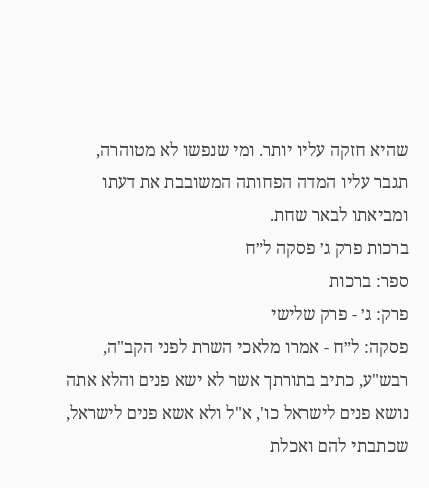שהיא חזקה עליו יותר. ומי שנפשו לא מטוהרה, תגבר עליו המדה הפחותה המשובבת את דעתו ומביאתו לבאר שחת.
ברכות פרק ג׳ פסקה ל״ח
ספר: ברכות
פרק: ג׳ - פרק שלישי
פסקה: ל״ח - אמרו מלאכי השרת לפני הקב"ה, רבש"ע, כתיב בתורתך אשר לא ישא פנים והלא אתה נושא פנים לישראל כו', א"ל ולא אשא פנים לישראל, שכתבתי להם ואכלת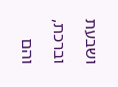ושבעת וברכת, והם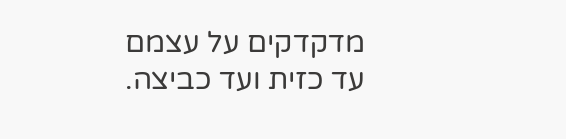מדקדקים על עצמם עד כזית ועד כביצה.